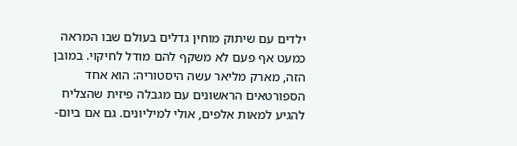ילדים עם שיתוק מוחין גדלים בעולם שבו המראה כמעט אף פעם לא משקף להם מודל לחיקוי. במובן הזה, מארק מליאר עשה היסטוריה: הוא אחד הספורטאים הראשונים עם מגבלה פיזית שהצליח להגיע למאות אלפים, אולי למיליונים. גם אם ביום-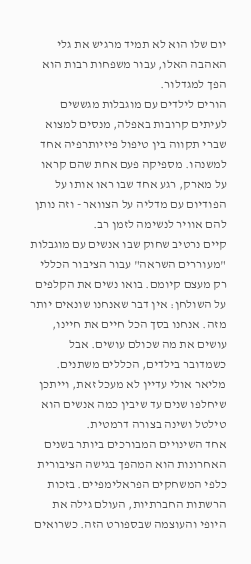יום שלו הוא לא תמיד מרגיש את גלי האהבה האלו, עבור משפחות רבות הוא הפך למגדלור.
הורים לילדים עם מוגבלות מגששים לעיתים קרובות באפלה, מנסים למצוא שברי תקווה בין טיפול פיזיותרפיה אחד למשנהו. מספיקה פעם אחת שהם קראו על מארק, רגע אחד שבו ראו אותו על הפודיום עם מדליה על הצוואר - וזה נותן להם אוויר לנשימה לזמן רב.
קיים נרטיב שחוק שבו אנשים עם מוגבלות "מעוררים השראה" עבור הציבור הכללי רק מעצם קיומם. בואו נשים את הקלפים על השולחן: אין דבר שאנחנו שונאים יותר מזה. אנחנו בסך הכל חיים את חיינו, עושים את מה שכולם עושים. אבל כשמדובר בילדים, הכללים משתנים. מליאר אולי עדיין לא מעכל זאת, וייתכן שיחלפו שנים עד שיבין כמה אנשים הוא טילטל ושינה בצורה דרמטית.
אחד השינויים המבורכים ביותר בשנים האחרונות הוא המהפך בגישה הציבורית כלפי המשחקים הפראלימפיים. בזכות הרשתות החברתיות, העולם גילה את היופי והעוצמה שבספורט הזה. כשרואים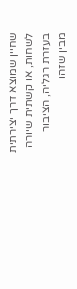שחיין שמוצא דרך יצירתית לשחות, או קשתית שיורה בעזרת רגליה, הציבור מבין שזהו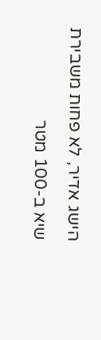הישג אדיר, לא פחות משבירת שיא ב-100 מטר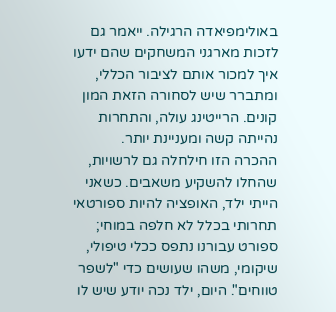באולימפיאדה הרגילה. ייאמר גם לזכות מארגני המשחקים שהם ידעו איך למכור אותם לציבור הכללי, ומתברר שיש לסחורה הזאת המון קונים. הרייטינג עולה, והתחרות נהייתה קשה ומעניינת יותר.
ההכרה הזו חילחלה גם לרשויות, שהחלו להשקיע משאבים. כשאני הייתי ילד, האופציה להיות ספורטאי תחרותי בכלל לא חלפה במוחי; ספורט עבורנו נתפס ככלי טיפולי, שיקומי, משהו שעושים כדי "לשפר טווחים". היום, ילד נכה יודע שיש לו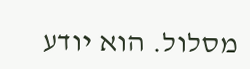מסלול. הוא יודע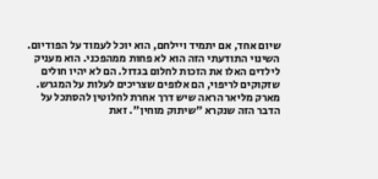שיום אחד, אם יתמיד ויילחם, הוא יוכל לעמוד על הפודיום.
השינוי התודעתי הזה הוא לא פחות ממהפכני. הוא מעניק לילדים האלו את הזכות לחלום בגדול. הם לא יהיו חולים שזקוקים לריפוי, הם אלופים שצריכים לעלות על המגרש. מארק מליאר הראה שיש דרך אחרת לחלוטין להסתכל על הדבר הזה שנקרא "שיתוק מוחין". זאת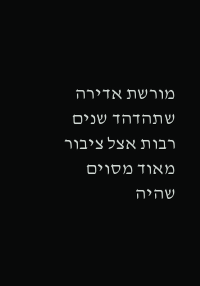מורשת אדירה שתהדהד שנים רבות אצל ציבור מאוד מסוים שהיה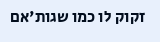זקוק לו כמו שגות'אם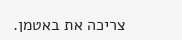צריכה את באטמן.